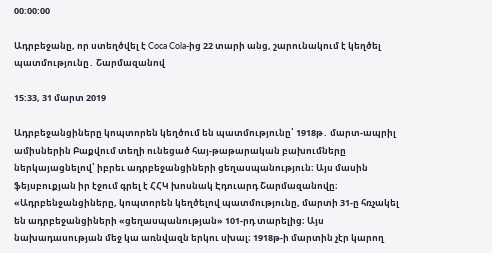00:00:00

Ադրբեջանը, որ ստեղծվել է Coca Cola-ից 22 տարի անց, շարունակում է կեղծել պատմությունը․ Շարմազանով

15:33, 31 մարտ 2019

Ադրբեջանցիները կոպտորեն կեղծում են պատմությունը՝ 1918թ․ մարտ-ապրիլ ամիսներին Բաքվում տեղի ունեցած հայ-թաթարական բախումները ներկայացնելով՝ իբրեւ ադրբեջանցիների ցեղասպանություն։ Այս մասին ֆեյսբուքյան իր էջում գրել է ՀՀԿ խոսնակ Էդուարդ Շարմազանովը։ «Ադրբենջանցիները, կոպտորեն կեղծելով պատմությունը, մարտի 31-ը հռչակել են ադրբեջանցիների «ցեղասպանության» 101-րդ տարելից։ Այս նախադասության մեջ կա առնվազն երկու սխալ։ 1918թ-ի մարտին չէր կարող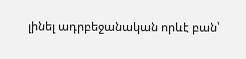լինել ադրբեջանական որևէ բան՝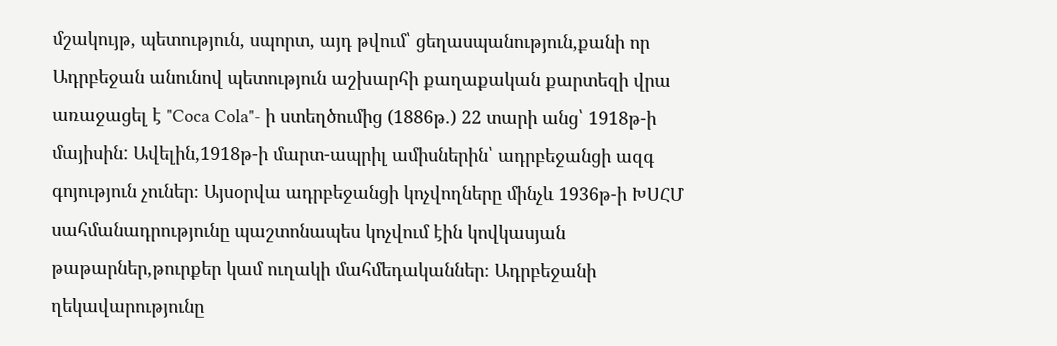մշակույթ, պետություն, սպորտ, այդ թվում՝ ցեղասպանություն,քանի որ Ադրբեջան անունով պետություն աշխարհի քաղաքական քարտեզի վրա առաջացել է "Coca Cola"- ի ստեղծումից (1886թ.) 22 տարի անց՝ 1918թ-ի մայիսին: Ավելին,1918թ-ի մարտ-ապրիլ ամիսներին՝ ադրբեջանցի ազգ գոյություն չուներ։ Այսօրվա ադրբեջանցի կոչվողները մինչև 1936թ-ի ԽՍՀՄ սահմանադրությունը պաշտոնապես կոչվում էին կովկասյան թաթարներ,թուրքեր կամ ուղակի մահմեդականներ։ Ադրբեջանի ղեկավարությունը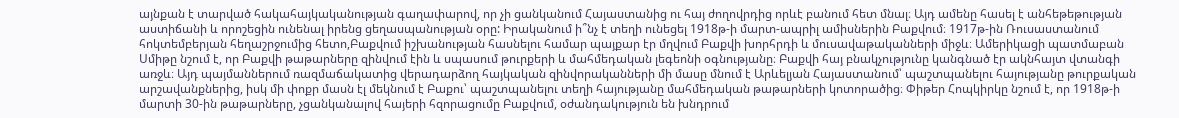այնքան է տարված հակահայկականության գաղափարով, որ չի ցանկանում Հայաստանից ու հայ ժողովրդից որևէ բանում հետ մնալ։ Այդ ամենը հասել է անհեթեթության աստիճանի և որոշեցին ունենալ իրենց ցեղասպանության օրը: Իրականում ի՞նչ է տեղի ունեցել 1918թ-ի մարտ-ապրիլ ամիսներին Բաքվում։ 1917թ-ին Ռուսաստանում հոկտեմբերյան հեղաշրջումից հետո,Բաքվում իշխանության հասնելու համար պայքար էր մղվում Բաքվի խորհրդի և մուսավաթականների միջև։ Ամերիկացի պատմաբան Սմիթը նշում է, որ Բաքվի թաթարները զինվում էին և սպասում թուրքերի և մահմեդական լեգեոնի օգնությանը։ Բաքվի հայ բնակչությունը կանգնած էր ակնհայտ վտանգի առջև։ Այդ պայմաններում ռազմաճակատից վերադարձող հայկական զինվորականների մի մասը մնում է Արևելյան Հայաստանում՝ պաշտպանելու հայությանը թուրքական արշավանքներից, իսկ մի փոքր մասն էլ մեկնում է Բաքու՝ պաշտպանելու տեղի հայությանը մահմեդական թաթարների կոտորածից։ Փիթեր Հոպկիրկը նշում է, որ 1918թ-ի մարտի 30-ին թաթարները, չցանկանալով հայերի հզորացումը Բաքվում, օժանդակություն են խնդրում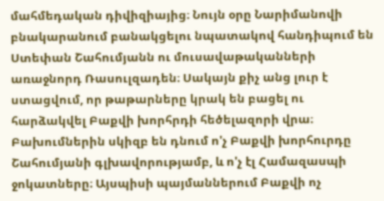մահմեդական դիվիզիայից։ Նույն օրը Նարիմանովի բնակարանում բանակցելու նպատակով հանդիպում են Ստեփան Շահումյանն ու մուսավաթականների առաջնորդ Ռասուլզադեն։ Սակայն քիչ անց լուր է ստացվում, որ թաթարները կրակ են բացել ու հարձակվել Բաքվի խորհրդի հեծելազորի վրա։ Բախումներին սկիզբ են դնում ո'չ Բաքվի խորհուրդը Շահումյանի գլխավորությամբ, և ո'չ էլ Համազասպի ջոկատները։ Այսպիսի պայմաններում Բաքվի ոչ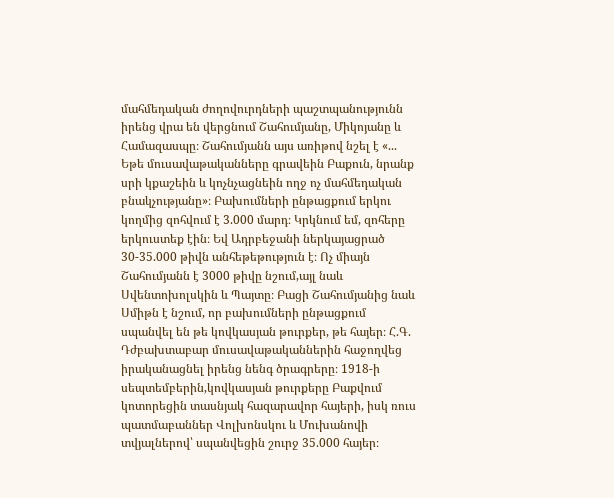մահմեդական ժողովուրդների պաշտպանությունն իրենց վրա են վերցնում Շահումյանը, Միկոյանը և Համազասպը։ Շահումյանն այս առիթով նշել է «... Եթե մուսավաթականները գրավեին Բաքուն, նրանք սրի կքաշեին և կոչնչացնեին ողջ ոչ մահմեդական բնակչությանը»։ Բախումների ընթացքում երկու կողմից զոհվում է 3.000 մարդ։ Կրկնում եմ, զոհերը երկուստեք էին։ Եվ Ադրբեջանի ներկայացրած 30-35.000 թիվն անհեթեթություն է։ Ոչ միայն Շահումյանն է 3000 թիվը նշում,այլ նաև Սվենտոխոլսկին և Պայտը։ Բացի Շահումյանից նաև Սմիթն է նշում, որ բախումների ընթացքում սպանվել են թե կովկասյան թուրքեր, թե հայեր։ Հ.Գ. Դժբախտաբար մուսավաթականներին հաջողվեց իրականացնել իրենց նենգ ծրագրերը։ 1918-ի սեպտեմբերին,կովկասյան թուրքերը Բաքվում կոտորեցին տասնյակ հազարավոր հայերի, իսկ ռուս պատմաբաններ Վոլխոնսկու և Մուխանովի տվյալներով՝ սպանվեցին շուրջ 35.000 հայեր։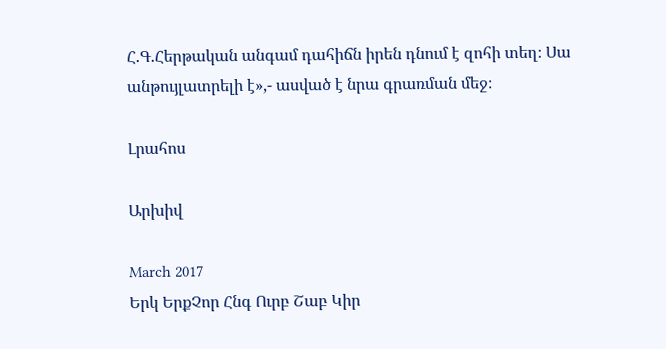Հ.Գ.Հերթական անգամ դահիճն իրեն դնում է զոհի տեղ։ Սա անթույլատրելի է»,- ասված է նրա գրառման մեջ։

Լրահոս

Արխիվ

March 2017
Երկ ԵրքՉոր Հնգ Ուրբ Շաբ Կիր